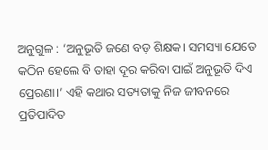ଅନୁଗୁଳ : ‘ଅନୁଭୂତି ଜଣେ ବଡ଼ ଶିକ୍ଷକ। ସମସ୍ୟା ଯେତେ କଠିନ ହେଲେ ବି ତାହା ଦୂର କରିବା ପାଇଁ ଅନୁଭୂତି ଦିଏ ପ୍ରେରଣା।’ ଏହି କଥାର ସତ୍ୟତାକୁ ନିଜ ଜୀବନରେ ପ୍ରତିପାଦିତ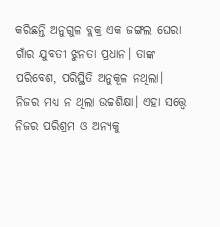କରିଛନ୍ତି ଅନୁଗୁଳ ବ୍ଲକ୍ର ଏକ ଜଙ୍ଗଲ ଘେରା ଗାଁର ଯୁବତୀ ଝୁନତା ପ୍ରଧାନ। ତାଙ୍କ ପରିବେଶ, ପରିସ୍ଥିତି ଅନୁକୂଳ ନଥିଲା। ନିଜର ମଧ୍ୟ ନ ଥିଲା ଉଚ୍ଚଶିକ୍ଷା। ଏହା ସତ୍ତ୍ବେ ନିଜର ପରିଶ୍ରମ ଓ ଅନ୍ୟକୁ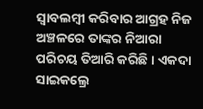ସ୍ବାବଲମ୍ବୀ କରିବାର ଆଗ୍ରହ ନିଜ ଅଞ୍ଚଳରେ ତାଙ୍କର ନିଆରା ପରିଚୟ ତିଆରି କରିଛି। ଏକଦା ସାଇକଲ୍ରେ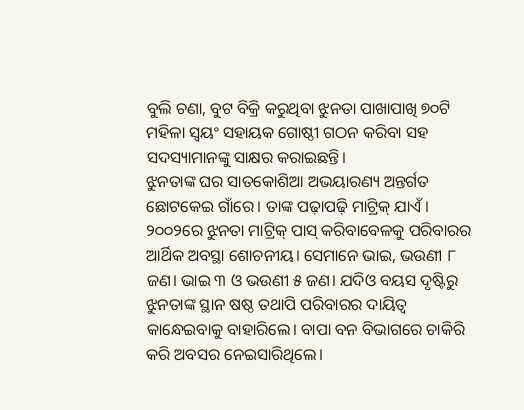ବୁଲି ଚଣା, ବୁଟ ବିକ୍ରି କରୁଥିବା ଝୁନତା ପାଖାପାଖି ୭୦ଟି ମହିଳା ସ୍ବୟଂ ସହାୟକ ଗୋଷ୍ଠୀ ଗଠନ କରିବା ସହ ସଦସ୍ୟାମାନଙ୍କୁ ସାକ୍ଷର କରାଇଛନ୍ତି।
ଝୁନତାଙ୍କ ଘର ସାତକୋଶିଆ ଅଭୟାରଣ୍ୟ ଅନ୍ତର୍ଗତ ଛୋଟକେଇ ଗାଁରେ। ତାଙ୍କ ପଢ଼ାପଢ଼ି ମାଟ୍ରିକ୍ ଯାଏଁ। ୨୦୦୨ରେ ଝୁନତା ମାଟ୍ରିକ୍ ପାସ୍ କରିବାବେଳକୁ ପରିବାରର ଆର୍ଥିକ ଅବସ୍ଥା ଶୋଚନୀୟ। ସେମାନେ ଭାଇ, ଭଉଣୀ ୮ ଜଣ। ଭାଇ ୩ ଓ ଭଉଣୀ ୫ ଜଣ। ଯଦିଓ ବୟସ ଦୃଷ୍ଟିରୁ ଝୁନତାଙ୍କ ସ୍ଥାନ ଷଷ୍ଠ ତଥାପି ପରିବାରର ଦାୟିତ୍ବ କାନ୍ଧେଇବାକୁ ବାହାରିଲେ। ବାପା ବନ ବିଭାଗରେ ଚାକିରି କରି ଅବସର ନେଇସାରିଥିଲେ।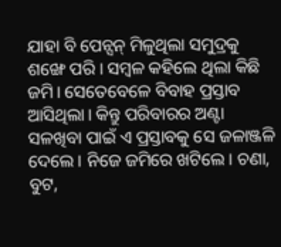ଯାହା ବି ପେନ୍ସନ୍ ମିଳୁଥିଲା ସମୁଦ୍ରକୁ ଶଙ୍ଖେ ପରି। ସମ୍ବଳ କହିଲେ ଥିଲା କିଛି ଜମି। ସେତେବେଳେ ବିବାହ ପ୍ରସ୍ତାବ ଆସିଥିଲା। କିନ୍ତୁ ପରିବାରର ଅଣ୍ଟା ସଳଖିବା ପାଇଁ ଏ ପ୍ରସ୍ତାବକୁ ସେ ଜଳାଞ୍ଜଳି ଦେଲେ। ନିଜେ ଜମିରେ ଖଟିଲେ। ଚଣା, ବୁଟ,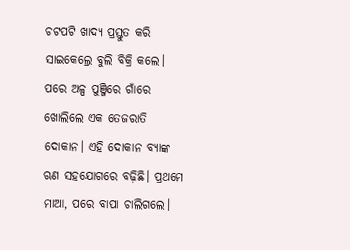ଚଟପଟି ଖାଦ୍ୟ ପ୍ରସ୍ତୁତ କରି ସାଇକେଲ୍ରେ ବୁଲି ବିକ୍ରି କଲେ। ପରେ ଅଳ୍ପ ପୁଞ୍ଜିରେ ଗାଁରେ ଖୋଲିଲେ ଏକ ତେଜରାତି ଦୋକାନ। ଏହି ଦୋକାନ ବ୍ୟାଙ୍କ ଋଣ ସହଯୋଗରେ ବଢ଼ିଛି। ପ୍ରଥମେ ମାଆ, ପରେ ବାପା ଚାଲିଗଲେ।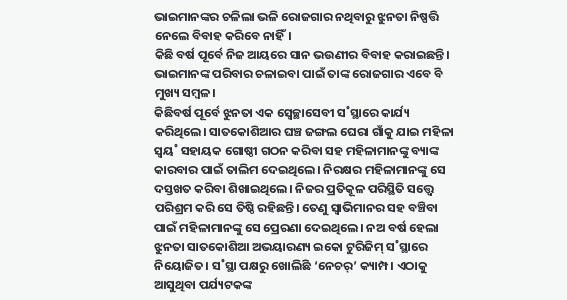ଭାଇମାନଙ୍କର ଚଳିଲା ଭଳି ରୋଜଗାର ନଥିବାରୁ ଝୁନତା ନିଷ୍ପତ୍ତି ନେଲେ ବିବାହ କରିବେ ନାହିଁ।
କିଛି ବର୍ଷ ପୂର୍ବେ ନିଜ ଆୟରେ ସାନ ଭଉଣୀର ବିବାହ କରାଇଛନ୍ତି। ଭାଇମାନଙ୍କ ପରିବାର ଚଳାଇବା ପାଇଁ ତାଙ୍କ ରୋଜଗାର ଏବେ ବି ମୁଖ୍ୟ ସମ୍ବଳ।
କିଛିବର୍ଷ ପୂର୍ବେ ଝୁନତା ଏକ ସ୍ବେଚ୍ଛାସେବୀ ସ˚ସ୍ଥାରେ କାର୍ଯ୍ୟ କରିଥିଲେ। ସାତକୋଶିଆର ଘଞ୍ଚ ଜଙ୍ଗଲ ଘେରା ଗାଁକୁ ଯାଇ ମହିଳା ସ୍ବୟ˚ ସହାୟକ ଗୋଷ୍ଠୀ ଗଠନ କରିବା ସହ ମହିଳାମାନଙ୍କୁ ବ୍ୟାଙ୍କ କାରବାର ପାଇଁ ତାଲିମ ଦେଇଥିଲେ। ନିରକ୍ଷର ମହିଳାମାନଙ୍କୁ ସେ ଦସ୍ତଖତ କରିବା ଶିଖାଇଥିଲେ। ନିଜର ପ୍ରତିକୂଳ ପରିସ୍ଥିତି ସତ୍ତ୍ବେ ପରିଶ୍ରମ କରି ସେ ତିଷ୍ଠି ରହିଛନ୍ତି। ତେଣୁ ସ୍ବାଭିମାନର ସହ ବଞ୍ଚିବା ପାଇଁ ମହିଳାମାନଙ୍କୁ ସେ ପ୍ରେରଣା ଦେଇଥିଲେ। ନଅ ବର୍ଷ ହେଲା ଝୁନତା ସାତକୋଶିଆ ଅଭୟାରଣ୍ୟ ଇକୋ ଟୁରିଜିମ୍ ସ˚ସ୍ଥାରେ ନିୟୋଜିତ। ସ˚ସ୍ଥା ପକ୍ଷରୁ ଖୋଲିଛି ‘ନେଚର୍’ କ୍ୟାମ୍ପ। ଏଠାକୁ ଆସୁଥିବା ପର୍ଯ୍ୟଟକଙ୍କ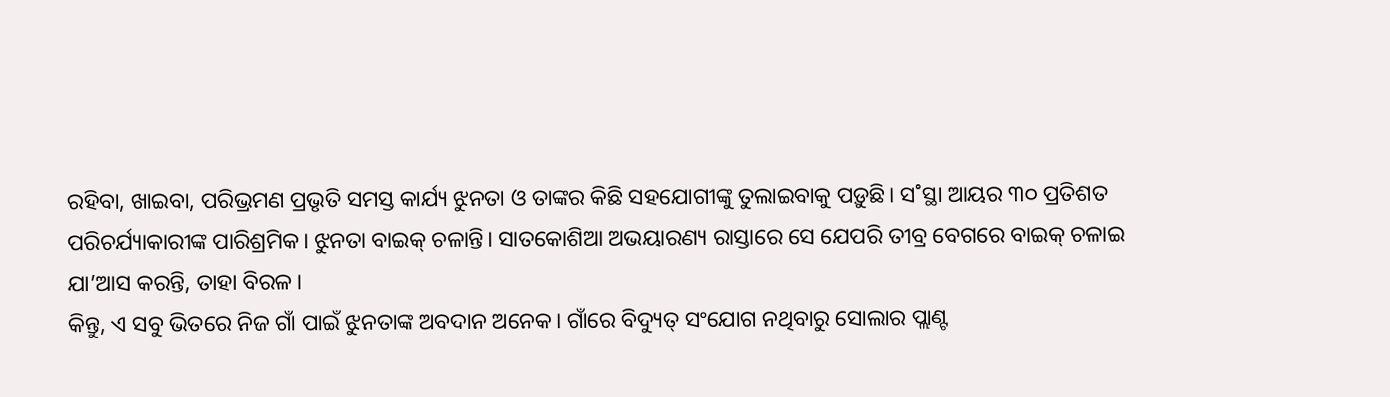ରହିବା, ଖାଇବା, ପରିଭ୍ରମଣ ପ୍ରଭୃତି ସମସ୍ତ କାର୍ଯ୍ୟ ଝୁନତା ଓ ତାଙ୍କର କିଛି ସହଯୋଗୀଙ୍କୁ ତୁଲାଇବାକୁ ପଡ଼ୁଛି। ସ˚ସ୍ଥା ଆୟର ୩୦ ପ୍ରତିଶତ ପରିଚର୍ଯ୍ୟାକାରୀଙ୍କ ପାରିଶ୍ରମିକ। ଝୁନତା ବାଇକ୍ ଚଳାନ୍ତି। ସାତକୋଶିଆ ଅଭୟାରଣ୍ୟ ରାସ୍ତାରେ ସେ ଯେପରି ତୀବ୍ର ବେଗରେ ବାଇକ୍ ଚଳାଇ ଯା’ଆସ କରନ୍ତି, ତାହା ବିରଳ।
କିନ୍ତୁ, ଏ ସବୁ ଭିତରେ ନିଜ ଗାଁ ପାଇଁ ଝୁନତାଙ୍କ ଅବଦାନ ଅନେକ। ଗାଁରେ ବିଦ୍ୟୁତ୍ ସଂଯୋଗ ନଥିବାରୁ ସୋଲାର ପ୍ଲାଣ୍ଟ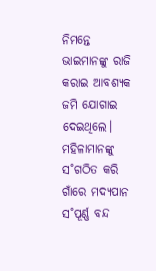ନିମନ୍ତେ ଭାଇମାନଙ୍କୁ ରାଜି କରାଇ ଆବଶ୍ୟକ ଜମି ଯୋଗାଇ ଦେଇଥିଲେ। ମହିଳାମାନଙ୍କୁ ସ˚ଗଠିତ କରି ଗାଁରେ ମଦ୍ୟପାନ ସ˚ପୂର୍ଣ୍ଣ ବନ୍ଦ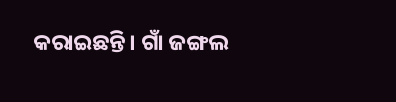କରାଇଛନ୍ତି। ଗାଁ ଜଙ୍ଗଲ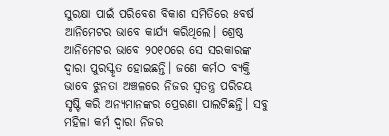ସୁରକ୍ଷା ପାଇଁ ପରିବେଶ ବିକାଶ ସମିତିରେ ୫ବର୍ଷ ଆନିମେଟର ଭାବେ କାର୍ଯ୍ୟ କରିଥିଲେ। ଶ୍ରେଷ୍ଠ ଆନିମେଟର ଭାବେ ୨୦୧୦ରେ ସେ ସରକାରଙ୍କ ଦ୍ବାରା ପୁରସ୍କୃତ ହୋଇଛନ୍ତି। ଜଣେ କର୍ମଠ ବ୍ୟକ୍ତି ଭାବେ ଝୁନତା ଅଞ୍ଚଳରେ ନିଜର ସ୍ବତନ୍ତ୍ର ପରିଚୟ ସୃଷ୍ଟି କରି ଅନ୍ୟମାନଙ୍କର ପ୍ରେରଣା ପାଲଟିଛନ୍ତି। ସବୁ ମହିଳା କର୍ମ ଦ୍ବାରା ନିଜର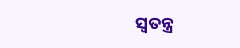ସ୍ବତନ୍ତ୍ର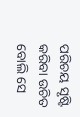ପରିଚୟ ସୃଷ୍ଟି କରିବା ଉଚିତ ବୋଲି ସେ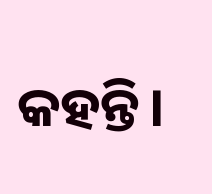କହନ୍ତି।